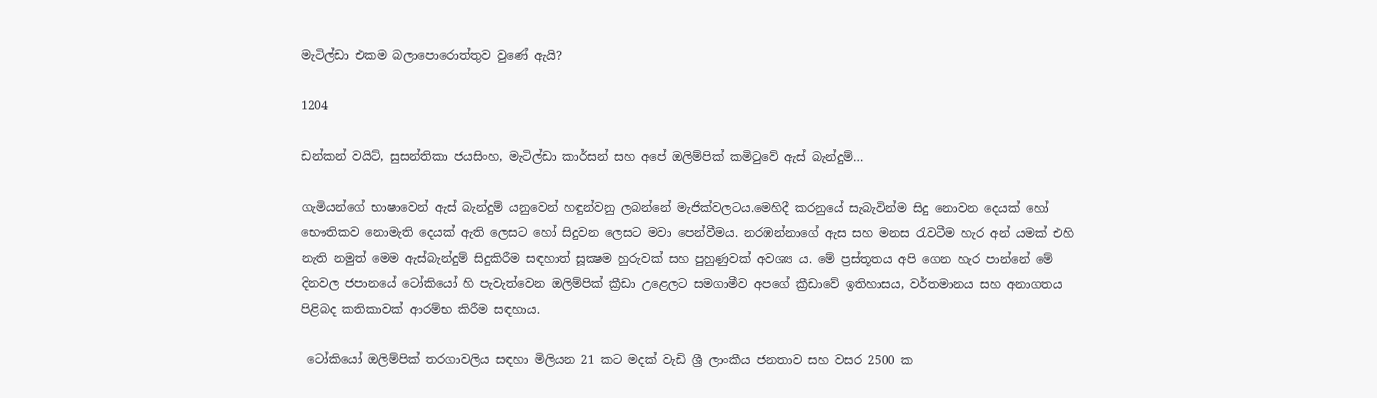මැටිල්ඩා එකම බලාපොරොත්තුව වුණේ ඇයි?

1204

ඩන්කන් වයිට්, සුසන්තිකා ජයසිංහ, මැටිල්ඩා කාර්සන් සහ අපේ ඔලිම්පික් කමිටුවේ ඇස් බැන්දුම්…

ගැමියන්ගේ භාෂාවෙන් ඇස් බැන්දුම් යනුවෙන් හඳුන්වනු ලබන්නේ මැජික්වලටය.මෙහිදී කරනුයේ සැබැවින්ම සිදු නොවන දෙයක් හෝ භෞතිකව නොමැති දෙයක් ඇති ලෙසට හෝ සිදුවන ලෙසට මවා පෙන්වීමය. නරඹන්නාගේ ඇස සහ මනස රැවටීම හැර අන් යමක් එහි නැති නමුත් මෙම ඇස්බැන්දුම් සිදුකිරීම සඳහාත් සූක්‍ෂම හුරුවක් සහ පුහුණුවක් අවශ්‍ය ය. මේ ප්‍රස්තූතය අපි ගෙන හැර පාන්නේ මේ දිනවල ජපානයේ ටෝකියෝ හි පැවැත්වෙන ඔලිම්පික් ක්‍රීඩා උළෙලට සමගාමීව අපගේ ක්‍රීඩාවේ ඉතිහාසය, වර්තමානය සහ අනාගතය පිළිබද කතිකාවක් ආරම්භ කිරීම සඳහාය.

 ටෝකියෝ ඔලිම්පික් තරගාවලිය සඳහා මිලියන 21 කට මදක් වැඩි ශ්‍රී ලාංකීය ජනතාව සහ වසර 2500 ක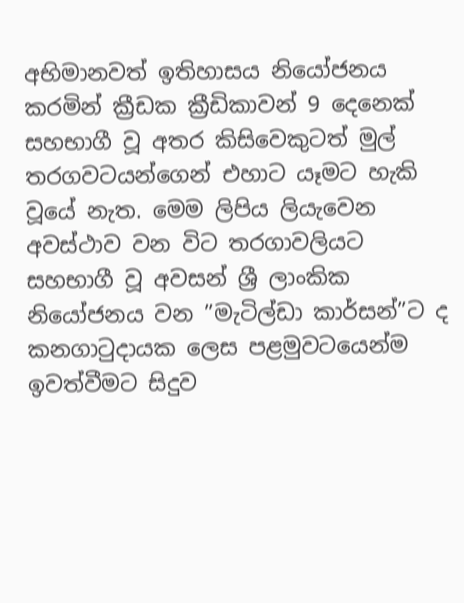අභිමානවත් ඉතිහාසය නියෝජනය කරමින් ක්‍රීඩක ක්‍රීඩිකාවන් 9 දෙනෙක් සහභාගී වූ අතර කිසිවෙකුටත් මුල් තරගවටයන්ගෙන් එහාට යෑමට හැකි වූයේ නැත. මෙම ලිපිය ලියැවෙන අවස්ථාව වන විට තරගාවලියට සහභාගී වූ අවසන් ශ්‍රී ලාංකික නියෝජනය වන ”මැටිල්ඩා කාර්සන්”ට ද කනගාටුදායක ලෙස පළමුවටයෙන්ම ඉවත්වීමට සිදුව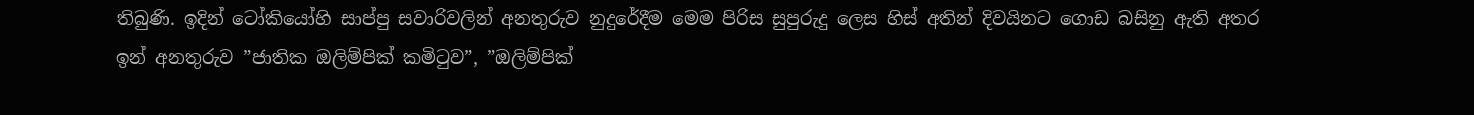තිබුණි. ඉදින් ටෝකියෝහි සාප්පු සවාරිවලින් අනතුරුව නුදුරේදීම මෙම පිරිස සුපුරුදු ලෙස හිස් අතින් දිවයිනට ගොඩ බසිනු ඇති අතර ඉන් අනතුරුව ”ජාතික ඔලිම්පික් කමිටුව”, ”ඔලිම්පික්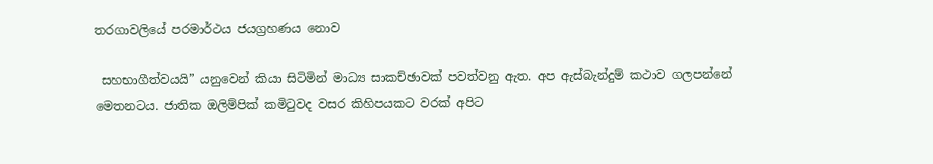තරගාවලියේ පරමාර්ථය ජයග්‍රහණය නොව

 සහභාගීත්වයයි” යනුවෙන් කියා සිටිමින් මාධ්‍ය සාකච්ඡාවක් පවත්වනු ඇත. අප ඇස්බැන්දුම් කථාව ගලපන්නේ මෙතනටය. ජාතික ඔලිම්පික් කමිටුවද වසර කිහිපයකට වරක් අපිට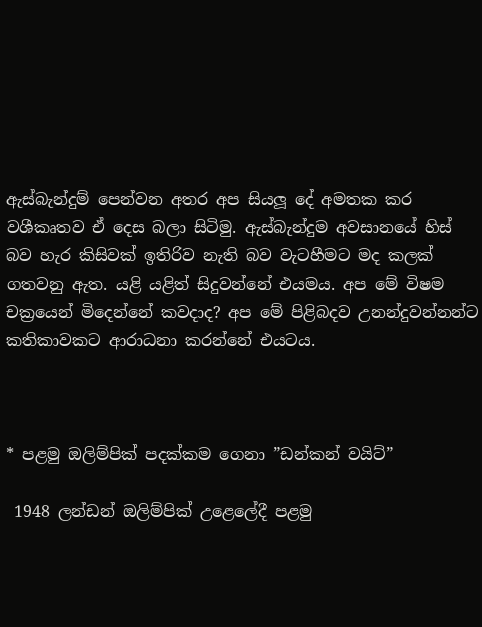ඇස්බැන්දුම් පෙන්වන අතර අප සියලූ දේ අමතක කර වශීකෘතව ඒ දෙස බලා සිටිමු. ඇස්බැන්දුම අවසානයේ හිස් බව හැර කිසිවක් ඉතිරිව නැති බව වැටහීමට මද කලක් ගතවනු ඇත. යළි යළිත් සිදුවන්නේ එයමය. අප මේ විෂම චක්‍රයෙන් මිදෙන්නේ කවදාද? අප මේ පිළිබදව උනන්දුවන්නන්ට කතිකාවකට ආරාධනා කරන්නේ එයටය.



* පළමු ඔලිම්පික් පදක්කම ගෙනා ”ඩන්කන් වයිට්”

 1948 ලන්ඩන් ඔලිම්පික් උළෙලේදී පළමු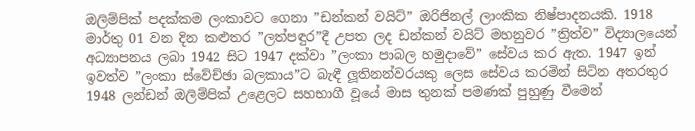ඔලිම්පික් පදක්කම ලංකාවට ගෙනා ”ඩන්කන් වයිට්” ඔරිජිනල් ලාංකික නිෂ්පාදනයකි. 1918 මාර්තු 01 වන දින කළුතර ”ලත්පඳුර”දී උපත ලද ඩන්කන් වයිට් මහනුවර ”ත්‍රිත්ව” විද්‍යාලයෙන් අධ්‍යාපනය ලබා 1942 සිට 1947 දක්වා ”ලංකා පාබල හමුදාවේ” සේවය කර ඇත. 1947 ඉන් ඉවත්ව ”ලංකා ස්වේච්ඡා බලකාය”ට බැඳී ලූතිනන්වරයකු ලෙස සේවය කරමින් සිටින අතරතුර 1948 ලන්ඩන් ඔලිම්පික් උළෙලට සහභාගී වූයේ මාස තුනක් පමණක් පුහුණු වීමෙන්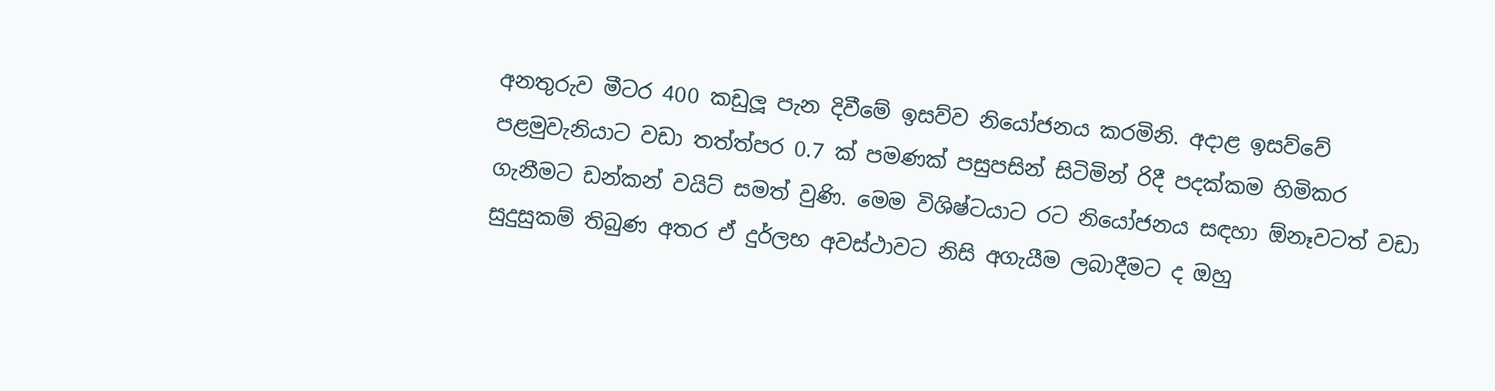අනතුරුව මීටර 400 කඩුලූ පැන දිවීමේ ඉසව්ව නියෝජනය කරමිනි. අදාළ ඉසව්වේ පළමුවැනියාට වඩා තත්ත්පර 0.7 ක් පමණක් පසුපසින් සිටිමින් රිදී පදක්කම හිමිකර ගැනීමට ඩන්කන් වයිට් සමත් වුණි. මෙම විශිෂ්ටයාට රට නියෝජනය සඳහා ඕනෑවටත් වඩා සුදුසුකම් තිබුණ අතර ඒ දුර්ලභ අවස්ථාවට නිසි අගැයීම ලබාදීමට ද ඔහු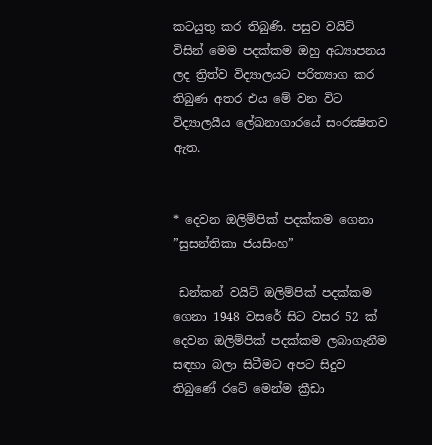කටයුතු කර තිබුණි. පසුව වයිට් විසින් මෙම පදක්කම ඔහු අධ්‍යාපනය ලද ත්‍රිත්ව විද්‍යාලයට පරිත්‍යාග කර තිබුණ අතර එය මේ වන විට විද්‍යාලයීය ලේඛනාගාරයේ සංරක්‍ෂිතව ඇත.


* දෙවන ඔලිම්පික් පදක්කම ගෙනා ”සුසන්තිකා ජයසිංහ”

 ඩන්කන් වයිට් ඔලිම්පික් පදක්කම ගෙනා 1948 වසරේ සිට වසර 52 ක් දෙවන ඔලිම්පික් පදක්කම ලබාගැනීම සඳහා බලා සිටීමට අපට සිදුව තිබුණේ රටේ මෙන්ම ක්‍රීඩා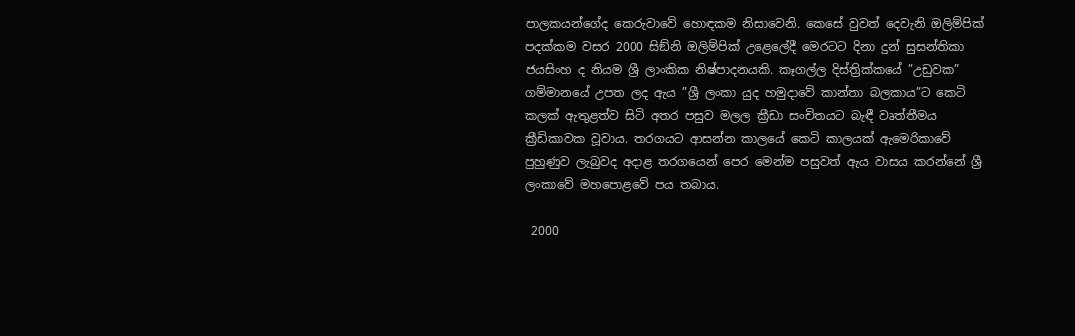පාලකයන්ගේද කෙරුවාවේ හොඳකම නිසාවෙනි. කෙසේ වුවත් දෙවැනි ඔලිම්පික් පදක්කම වසර 2000 සිඞ්නි ඔලිම්පික් උළෙලේදී මෙරටට දිනා දුන් සුසන්තිකා ජයසිංහ ද නියම ශ්‍රී ලාංකික නිෂ්පාදනයකි. කෑගල්ල දිස්ත්‍රික්කයේ ”උඩුවක” ගම්මානයේ උපත ලද ඇය ”ශ්‍රී ලංකා යුද හමුදාවේ කාන්තා බලකාය”ට කෙටි කලක් ඇතුළත්ව සිටි අතර පසුව මලල ක්‍රීඩා සංචිතයට බැඳී වෘත්තීමය ක්‍රීඩිකාවක වූවාය. තරගයට ආසන්න කාලයේ කෙටි කාලයක් ඇමෙරිකාවේ පුහුණුව ලැබුවද අදාළ තරගයෙන් පෙර මෙන්ම පසුවත් ඇය වාසය කරන්නේ ශ්‍රී ලංකාවේ මහපොළවේ පය තබාය.

 2000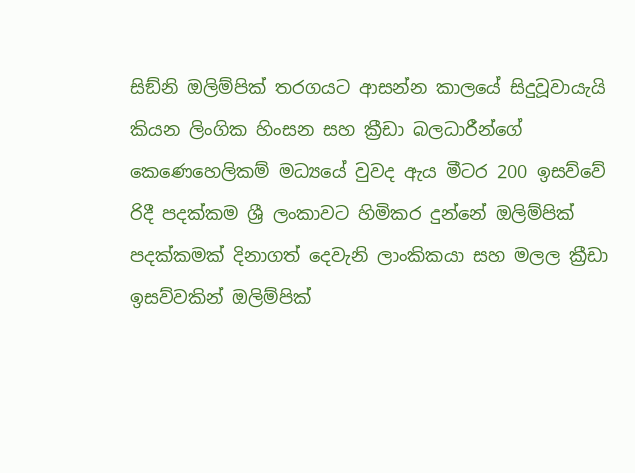සිඞ්නි ඔලිම්පික් තරගයට ආසන්න කාලයේ සිදුවූවායැයි කියන ලිංගික හිංසන සහ ක්‍රීඩා බලධාරීන්ගේ කෙණෙහෙලිකම් මධ්‍යයේ වුවද ඇය මීටර 200 ඉසව්වේ රිදී පදක්කම ශ්‍රී ලංකාවට හිමිකර දුන්නේ ඔලිම්පික් පදක්කමක් දිනාගත් දෙවැනි ලාංකිකයා සහ මලල ක්‍රීඩා ඉසව්වකින් ඔලිම්පික්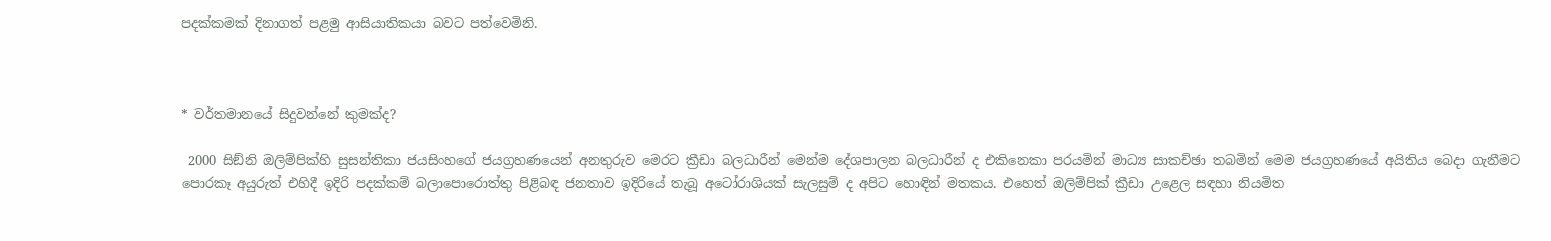පදක්කමක් දිනාගත් පළමු ආසියාතිකයා බවට පත්වෙමිනි.



* වර්තමානයේ සිදුවන්නේ කුමක්ද?

 2000 සිඞ්නි ඔලිම්පික්හි සුසන්තිකා ජයසිංහගේ ජයග්‍රහණයෙන් අනතුරුව මෙරට ක්‍රීඩා බලධාරීන් මෙන්ම දේශපාලන බලධාරීන් ද එකිනෙකා පරයමින් මාධ්‍ය සාකච්ඡා තබමින් මෙම ජයග්‍රහණයේ අයිතිය බෙදා ගැනීමට පොරකෑ අයුරුත් එහිදී ඉදිරි පදක්කම් බලාපොරොත්තු පිළිබඳ ජනතාව ඉදිරියේ තැබූ අටෝරාශියක් සැලසුම් ද අපිට හොඳින් මතකය. එහෙත් ඔලිම්පික් ක්‍රීඩා උළෙල සඳහා නියමිත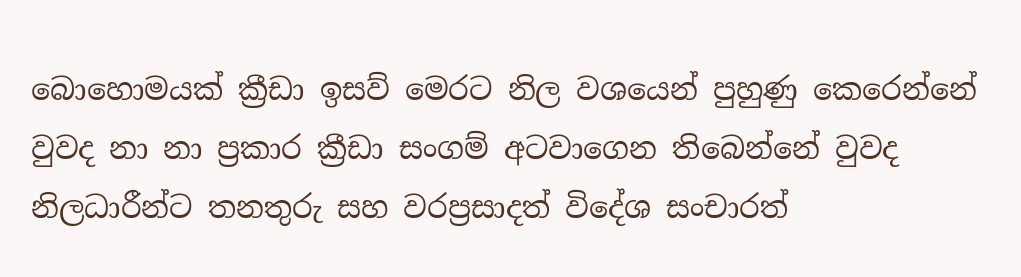බොහොමයක් ක්‍රීඩා ඉසව් මෙරට නිල වශයෙන් පුහුණු කෙරෙන්නේ වුවද නා නා ප්‍රකාර ක්‍රීඩා සංගම් අටවාගෙන තිබෙන්නේ වුවද නිලධාරීන්ට තනතුරු සහ වරප්‍රසාදත් විදේශ සංචාරත්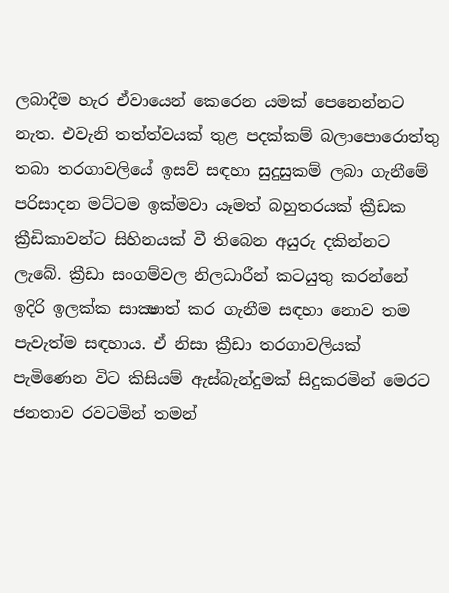ලබාදීම හැර ඒවායෙන් කෙරෙන යමක් පෙනෙන්නට නැත. එවැනි තත්ත්වයක් තුළ පදක්කම් බලාපොරොත්තු තබා තරගාවලියේ ඉසව් සඳහා සුදුසුකම් ලබා ගැනීමේ පරිසාදන මට්ටම ඉක්මවා යෑමත් බහුතරයක් ක්‍රීඩක ක්‍රීඩිකාවන්ට සිහිනයක් වී තිබෙන අයුරු දකින්නට ලැබේ. ක්‍රීඩා සංගම්වල නිලධාරීන් කටයුතු කරන්නේ ඉදිරි ඉලක්ක සාක්‍ෂාත් කර ගැනීම සඳහා නොව තම පැවැත්ම සඳහාය. ඒ නිසා ක්‍රීඩා තරගාවලියක් පැමිණෙන විට කිසියම් ඇස්බැන්දුමක් සිදුකරමින් මෙරට ජනතාව රවටමින් තමන්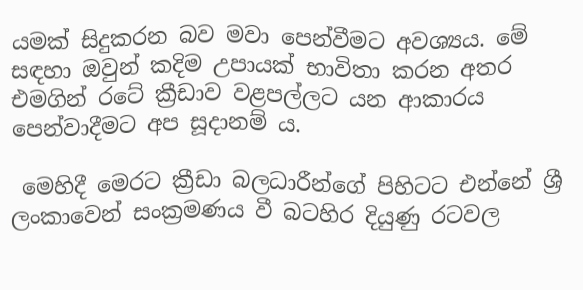යමක් සිදුකරන බව මවා පෙන්වීමට අවශ්‍යය. මේ සඳහා ඔවුන් කදිම උපායක් භාවිතා කරන අතර එමගින් රටේ ක්‍රීඩාව වළපල්ලට යන ආකාරය පෙන්වාදීමට අප සූදානම් ය.

 මෙහිදී මෙරට ක්‍රීඩා බලධාරීන්ගේ පිහිටට එන්නේ ශ්‍රී ලංකාවෙන් සංක්‍රමණය වී බටහිර දියුණු රටවල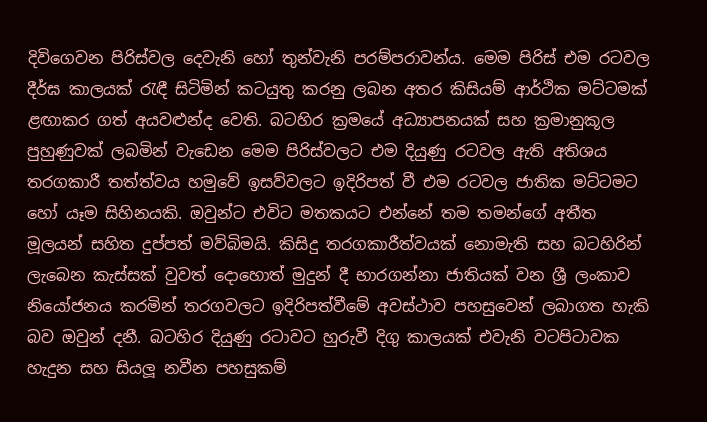දිවිගෙවන පිරිස්වල දෙවැනි හෝ තුන්වැනි පරම්පරාවන්ය. මෙම පිරිස් එම රටවල දීර්ඝ කාලයක් රැඳී සිටිමින් කටයුතු කරනු ලබන අතර කිසියම් ආර්ථික මට්ටමක් ළඟාකර ගත් අයවළුන්ද වෙති. බටහිර ක්‍රමයේ අධ්‍යාපනයක් සහ ක්‍රමානුකූල පුහුණුවක් ලබමින් වැඩෙන මෙම පිරිස්වලට එම දියුණු රටවල ඇති අතිශය තරගකාරී තත්ත්වය හමුවේ ඉසව්වලට ඉදිරිපත් වී එම රටවල ජාතික මට්ටමට හෝ යෑම සිහිනයකි. ඔවුන්ට එවිට මතකයට එන්නේ තම තමන්ගේ අතීත මූලයන් සහිත දුප්පත් මව්බිමයි. කිසිදු තරගකාරීත්වයක් නොමැති සහ බටහිරින් ලැබෙන කැස්සක් වුවත් දොහොත් මුදුන් දී භාරගන්නා ජාතියක් වන ශ්‍රී ලංකාව නියෝජනය කරමින් තරගවලට ඉදිරිපත්වීමේ අවස්ථාව පහසුවෙන් ලබාගත හැකි බව ඔවුන් දනී. බටහිර දියුණු රටාවට හුරුවී දිගු කාලයක් එවැනි වටපිටාවක හැදුන සහ සියලූ නවීන පහසුකම්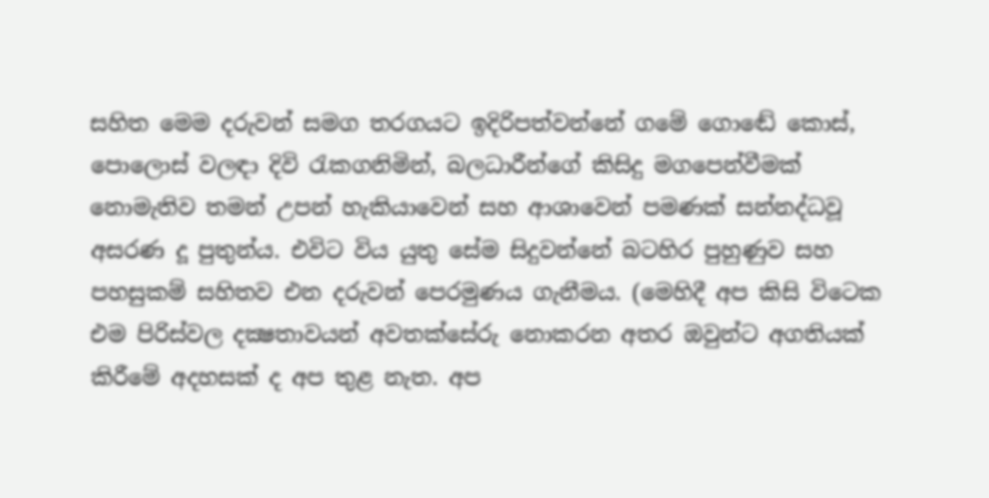සහිත මෙම දරුවන් සමග තරගයට ඉදිරිපත්වන්නේ ගමේ ගොඬේ කොස්, පොලොස් වලඳා දිවි රැකගනිමින්, බලධාරීන්ගේ කිසිදු මගපෙන්වීමක් නොමැතිව තමන් උපන් හැකියාවෙන් සහ ආශාවෙන් පමණක් සන්නද්ධවූ අසරණ දූ පුතුන්ය. එවිට විය යුතු සේම සිදුවන්නේ බටහිර පුහුණුව සහ පහසුකම් සහිතව එන දරුවන් පෙරමුණය ගැනීමය. (මෙහිදී අප කිසි විටෙක එම පිරිස්වල දක්‍ෂතාවයන් අවතක්සේරු නොකරන අතර ඔවුන්ට අගතියක් කිරීමේ අදහසක් ද අප තුළ නැත. අප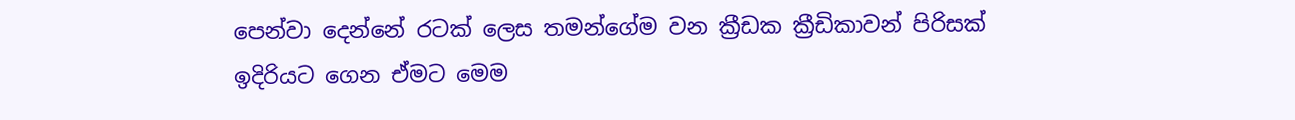පෙන්වා දෙන්නේ රටක් ලෙස තමන්ගේම වන ක්‍රීඩක ක්‍රීඩිකාවන් පිරිසක් ඉදිරියට ගෙන ඒමට මෙම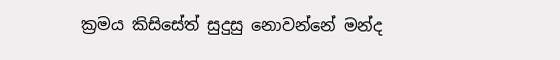ක්‍රමය කිසිසේත් සුදුසු නොවන්නේ මන්ද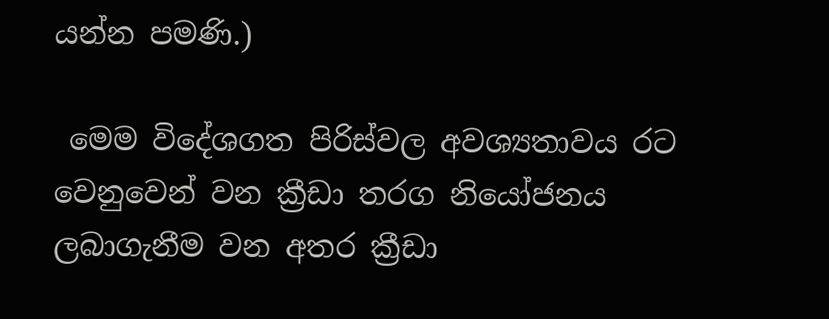යන්න පමණි.)

 මෙම විදේශගත පිරිස්වල අවශ්‍යතාවය රට වෙනුවෙන් වන ක්‍රීඩා තරග නියෝජනය ලබාගැනීම වන අතර ක්‍රීඩා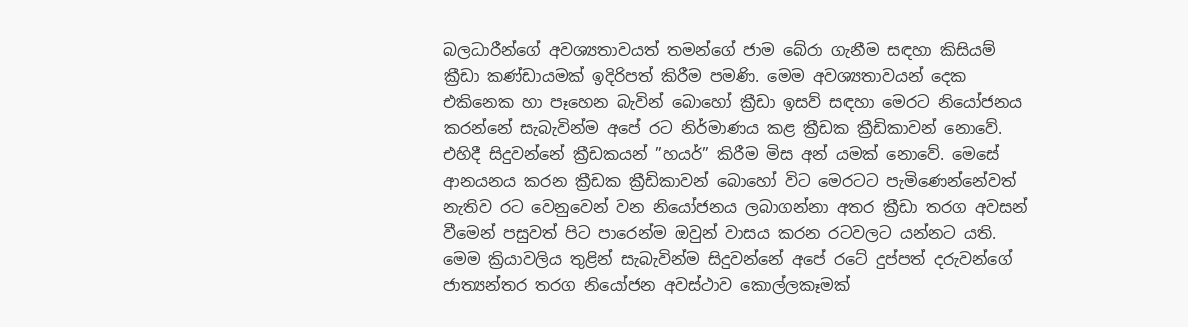බලධාරීන්ගේ අවශ්‍යතාවයත් තමන්ගේ ජාම බේරා ගැනීම සඳහා කිසියම් ක්‍රීඩා කණ්ඩායමක් ඉදිරිපත් කිරීම පමණි. මෙම අවශ්‍යතාවයන් දෙක එකිනෙක හා පෑහෙන බැවින් බොහෝ ක්‍රීඩා ඉසව් සඳහා මෙරට නියෝජනය කරන්නේ සැබැවින්ම අපේ රට නිර්මාණය කළ ක්‍රීඩක ක්‍රීඩිකාවන් නොවේ. එහිදී සිදුවන්නේ ක්‍රීඩකයන් ”හයර්” කිරීම මිස අන් යමක් නොවේ. මෙසේ ආනයනය කරන ක්‍රීඩක ක්‍රීඩිකාවන් බොහෝ විට මෙරටට පැමිණෙන්නේවත් නැතිව රට වෙනුවෙන් වන නියෝජනය ලබාගන්නා අතර ක්‍රීඩා තරග අවසන් වීමෙන් පසුවත් පිට පාරෙන්ම ඔවුන් වාසය කරන රටවලට යන්නට යති. මෙම ක්‍රියාවලිය තුළින් සැබැවින්ම සිදුවන්නේ අපේ රටේ දුප්පත් දරුවන්ගේ ජාත්‍යන්තර තරග නියෝජන අවස්ථාව කොල්ලකෑමක්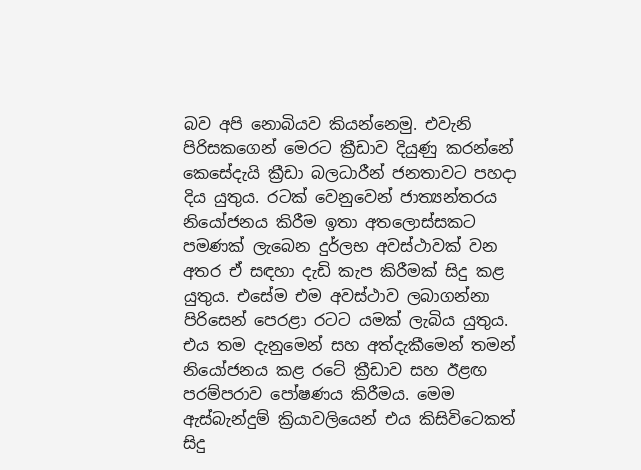බව අපි නොබියව කියන්නෙමු. එවැනි පිරිසකගෙන් මෙරට ක්‍රීඩාව දියුණු කරන්නේ කෙසේදැයි ක්‍රීඩා බලධාරීන් ජනතාවට පහදා දිය යුතුය. රටක් වෙනුවෙන් ජාත්‍යන්තරය නියෝජනය කිරීම ඉතා අතලොස්සකට පමණක් ලැබෙන දුර්ලභ අවස්ථාවක් වන අතර ඒ සඳහා දැඩි කැප කිරීමක් සිදු කළ යුතුය. එසේම එම අවස්ථාව ලබාගන්නා පිරිසෙන් පෙරළා රටට යමක් ලැබිය යුතුය. එය තම දැනුමෙන් සහ අත්දැකීමෙන් තමන් නියෝජනය කළ රටේ ක්‍රීඩාව සහ ඊළඟ පරම්පරාව පෝෂණය කිරීමය. මෙම ඇස්බැන්දුම් ක්‍රියාවලියෙන් එය කිසිවිටෙකත් සිදු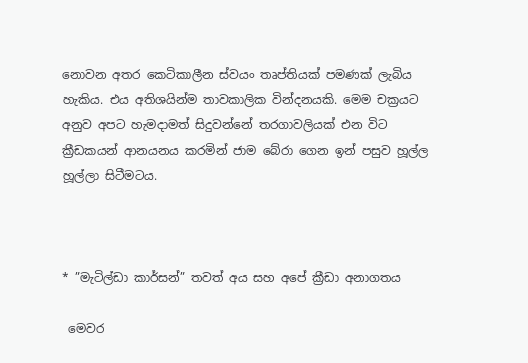නොවන අතර කෙටිකාලීන ස්වයං තෘප්තියක් පමණක් ලැබිය හැකිය. එය අතිශයින්ම තාවකාලික වින්දනයකි. මෙම චක්‍රයට අනුව අපට හැමදාමත් සිදුවන්නේ තරගාවලියක් එන විට ක්‍රීඩකයන් ආනයනය කරමින් ජාම බේරා ගෙන ඉන් පසුව හූල්ල හූල්ලා සිටීමටය.



* ”මැටිල්ඩා කාර්සන්” තවත් අය සහ අපේ ක්‍රීඩා අනාගතය

 මෙවර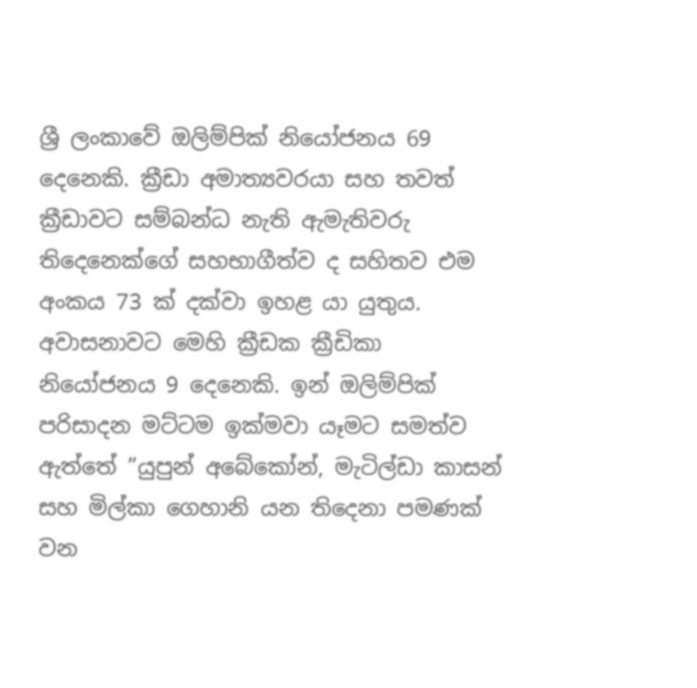ශ්‍රී ලංකාවේ ඔලිම්පික් නියෝජනය 69 දෙනෙකි. ක්‍රීඩා අමාත්‍යවරයා සහ තවත් ක්‍රීඩාවට සම්බන්ධ නැති ඇමැතිවරු තිදෙනෙක්ගේ සහභාගීත්ව ද සහිතව එම අංකය 73 ක් දක්වා ඉහළ යා යුතුය. අවාසනාවට මෙහි ක්‍රීඩක ක්‍රීඩිකා නියෝජනය 9 දෙනෙකි. ඉන් ඔලිම්පික් පරිසාදන මට්ටම ඉක්මවා යෑමට සමත්ව ඇත්තේ ”යුපුන් අබේකෝන්, මැටිල්ඩා කාසන් සහ මිල්කා ගෙහානි යන තිදෙනා පමණක් වන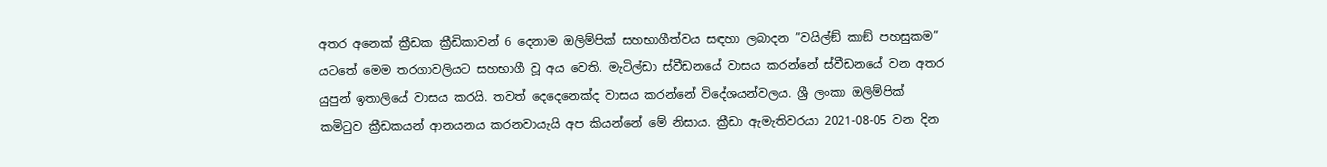අතර අනෙක් ක්‍රීඩක ක්‍රීඩිකාවන් 6 දෙනාම ඔලිම්පික් සහභාගීත්වය සඳහා ලබාදන ”වයිල්ඞ් කාඞ් පහසුකම” යටතේ මෙම තරගාවලියට සහභාගී වූ අය වෙති. මැටිල්ඩා ස්වීඩනයේ වාසය කරන්නේ ස්වීඩනයේ වන අතර යුපුන් ඉතාලියේ වාසය කරයි. තවත් දෙදෙනෙක්ද වාසය කරන්නේ විදේශයන්වලය. ශ්‍රී ලංකා ඔලිම්පික් කමිටුව ක්‍රීඩකයන් ආනයනය කරනවායැයි අප කියන්නේ මේ නිසාය. ක්‍රීඩා ඇමැතිවරයා 2021-08-05 වන දින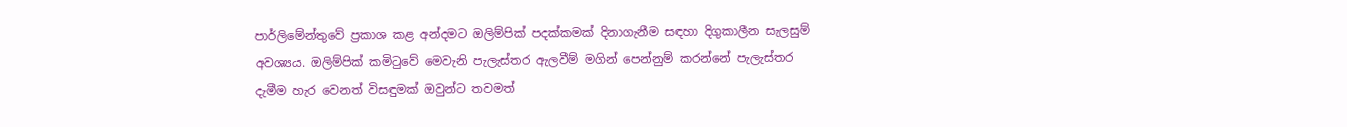පාර්ලිමේන්තුවේ ප්‍රකාශ කළ අන්දමට ඔලිම්පික් පදක්කමක් දිනාගැනීම සඳහා දිගුකාලීන සැලසුම් අවශ්‍යය. ඔලිම්පික් කමිටුවේ මෙවැනි පැලැස්තර ඇලවීම් මගින් පෙන්නුම් කරන්නේ පැලැස්තර දැමීම හැර වෙනත් විසඳුමක් ඔවුන්ට තවමත්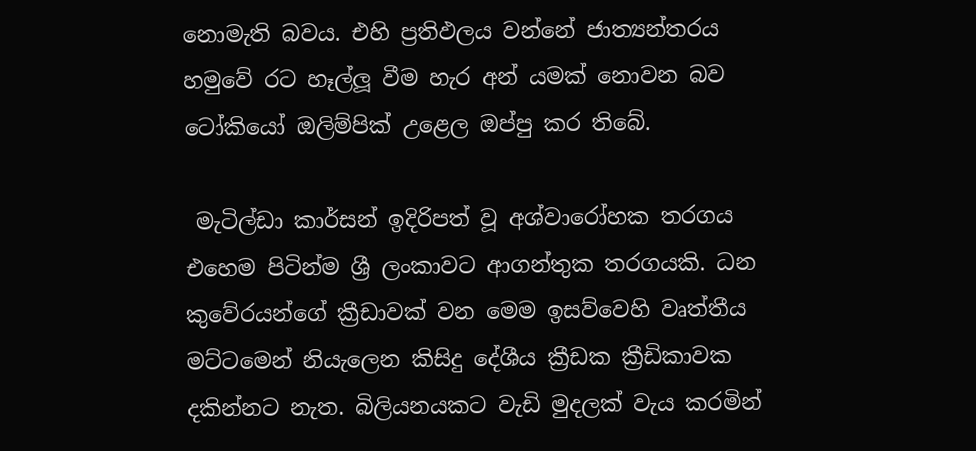නොමැති බවය. එහි ප්‍රතිඵලය වන්නේ ජාත්‍යන්තරය හමුවේ රට හෑල්ලූ වීම හැර අන් යමක් නොවන බව ටෝකියෝ ඔලිම්පික් උළෙල ඔප්පු කර තිබේ.

 මැටිල්ඩා කාර්සන් ඉදිරිපත් වූ අශ්වාරෝහක තරගය එහෙම පිටින්ම ශ්‍රී ලංකාවට ආගන්තුක තරගයකි. ධන කුවේරයන්ගේ ක්‍රීඩාවක් වන මෙම ඉසව්වෙහි වෘත්තීය මට්ටමෙන් නියැලෙන කිසිදු දේශීය ක්‍රීඩක ක්‍රීඩිකාවක දකින්නට නැත. බිලියනයකට වැඩි මුදලක් වැය කරමින්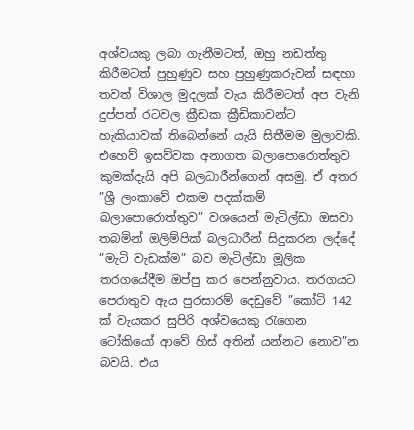අශ්වයකු ලබා ගැනීමටත්, ඔහු නඩත්තු කිරීමටත් පුහුණුව සහ පුහුණුකරුවන් සඳහා තවත් විශාල මුදලක් වැය කිරීමටත් අප වැනි දුප්පත් රටවල ක්‍රීඩක ක්‍රීඩිකාවන්ට හැකියාවක් තිබෙන්නේ යැයි සිතීමම මුලාවකි. එහෙව් ඉසව්වක අනාගත බලාපොරොත්තුව කුමක්දැයි අපි බලධාරීන්ගෙන් අසමු. ඒ අතර ”ශ්‍රී ලංකාවේ එකම පදක්කම් බලාපොරොත්තුව” වශයෙන් මැටිල්ඩා ඔසවා තබමින් ඔලිම්පික් බලධාරීන් සිදුකරන ලද්දේ ”මැටි වැඩක්ම” බව මැටිල්ඩා මූලික තරගයේදීම ඔප්පු කර පෙන්නුවාය. තරගයට පෙරාතුව ඇය පුරසාරම් දෙඩුවේ ”කෝටි 142 ක් වැයකර සුපිරි අශ්වයෙකු රැගෙන ටෝකියෝ ආවේ හිස් අතින් යන්නට නොව”න බවයි. එය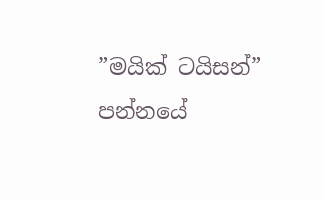”මයික් ටයිසන්” පන්නයේ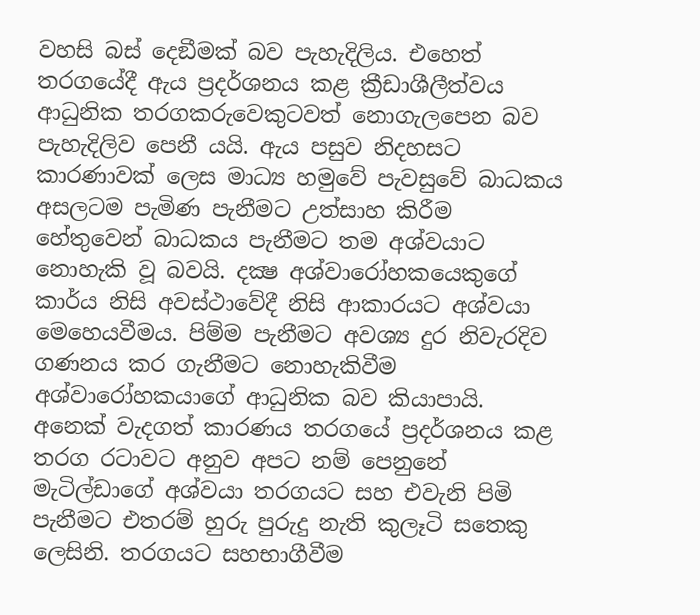වහසි බස් දෙඞීමක් බව පැහැදිලිය. එහෙත් තරගයේදී ඇය ප්‍රදර්ශනය කළ ක්‍රීඩාශීලීත්වය ආධුනික තරගකරුවෙකුටවත් නොගැලපෙන බව පැහැදිලිව පෙනී යයි. ඇය පසුව නිදහසට කාරණාවක් ලෙස මාධ්‍ය හමුවේ පැවසුවේ බාධකය අසලටම පැමිණ පැනීමට උත්සාහ කිරීම හේතුවෙන් බාධකය පැනීමට තම අශ්වයාට නොහැකි වූ බවයි. දක්‍ෂ අශ්වාරෝහකයෙකුගේ කාර්ය නිසි අවස්ථාවේදී නිසි ආකාරයට අශ්වයා මෙහෙයවීමය. පිම්ම පැනීමට අවශ්‍ය දුර නිවැරදිව ගණනය කර ගැනීමට නොහැකිවීම අශ්වාරෝහකයාගේ ආධුනික බව කියාපායි. අනෙක් වැදගත් කාරණය තරගයේ ප්‍රදර්ශනය කළ තරග රටාවට අනුව අපට නම් පෙනුනේ මැටිල්ඩාගේ අශ්වයා තරගයට සහ එවැනි පිමි පැනීමට එතරම් හුරු පුරුදු නැති කුලෑටි සතෙකු ලෙසිනි. තරගයට සහභාගීවීම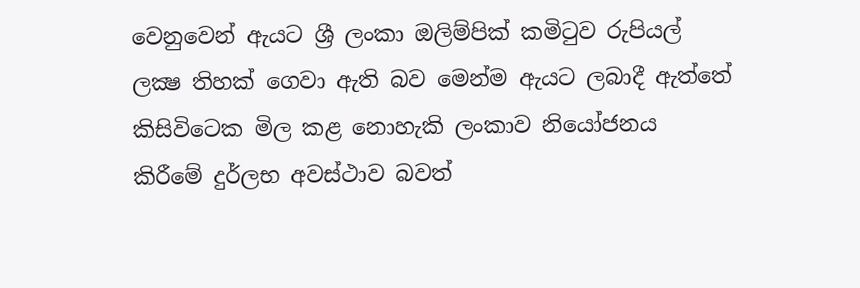වෙනුවෙන් ඇයට ශ්‍රී ලංකා ඔලිම්පික් කමිටුව රුපියල් ලක්‍ෂ තිහක් ගෙවා ඇති බව මෙන්ම ඇයට ලබාදී ඇත්තේ කිසිවිටෙක මිල කළ නොහැකි ලංකාව නියෝජනය කිරීමේ දුර්ලභ අවස්ථාව බවත්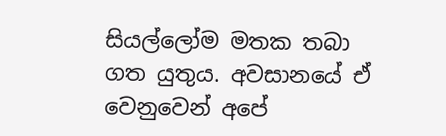සියල්ලෝම මතක තබා ගත යුතුය. අවසානයේ ඒ වෙනුවෙන් අපේ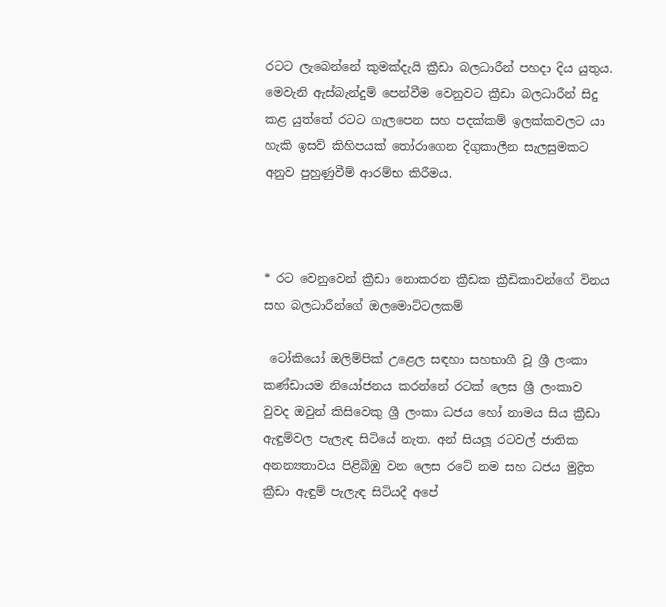රටට ලැබෙන්නේ කුමක්දැයි ක්‍රීඩා බලධාරීන් පහදා දිය යුතුය. මෙවැනි ඇස්බැන්දුම් පෙන්වීම වෙනුවට ක්‍රීඩා බලධාරීන් සිදු කළ යුත්තේ රටට ගැලපෙන සහ පදක්කම් ඉලක්කවලට යා හැකි ඉසව් කිහිපයක් තෝරාගෙන දිගුකාලීන සැලසුමකට අනුව පුහුණුවීම් ආරම්භ කිරීමය.



* රට වෙනුවෙන් ක්‍රීඩා නොකරන ක්‍රීඩක ක්‍රීඩිකාවන්ගේ විනය සහ බලධාරීන්ගේ ඔලමොට්ටලකම්

 ටෝකියෝ ඔලිම්පික් උළෙල සඳහා සහභාගී වූ ශ්‍රී ලංකා කණ්ඩායම නියෝජනය කරන්නේ රටක් ලෙස ශ්‍රී ලංකාව වුවද ඔවුන් කිසිවෙකු ශ්‍රී ලංකා ධජය හෝ නාමය සිය ක්‍රීඩා ඇඳුම්වල පැලැඳ සිටියේ නැත. අන් සියලූ රටවල් ජාතික අනන්‍යතාවය පිළිබිඹු වන ලෙස රටේ නම සහ ධජය මුද්‍රිත ක්‍රීඩා ඇඳුම් පැලැඳ සිටියදී අපේ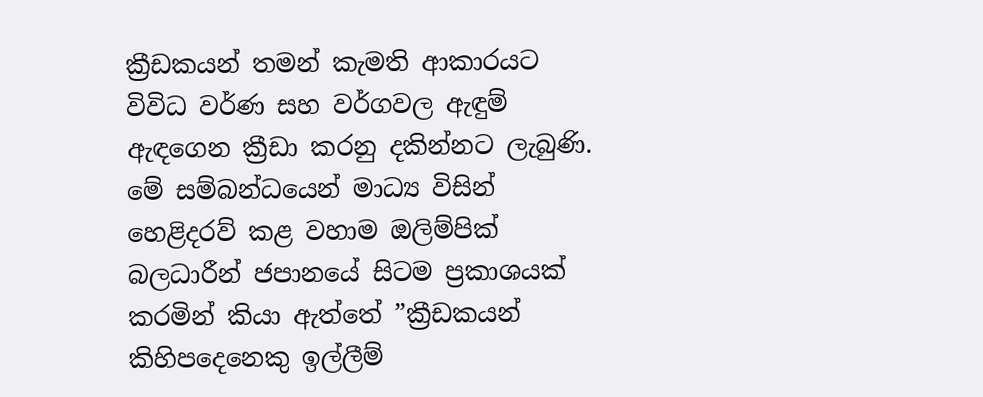ක්‍රීඩකයන් තමන් කැමති ආකාරයට විවිධ වර්ණ සහ වර්ගවල ඇඳුම් ඇඳගෙන ක්‍රීඩා කරනු දකින්නට ලැබුණි. මේ සම්බන්ධයෙන් මාධ්‍ය විසින් හෙළිදරව් කළ වහාම ඔලිම්පික් බලධාරීන් ජපානයේ සිටම ප්‍රකාශයක් කරමින් කියා ඇත්තේ ”ක්‍රීඩකයන් කිහිපදෙනෙකු ඉල්ලීම්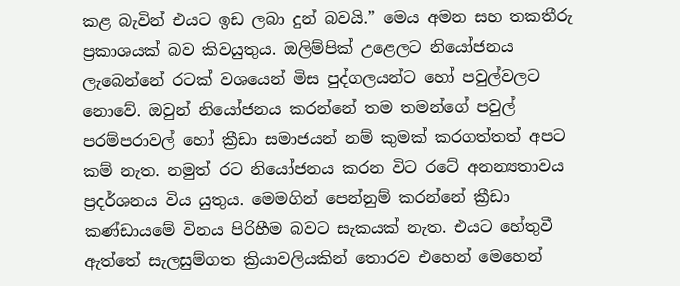කළ බැවින් එයට ඉඩ ලබා දුන් බවයි.” මෙය අමන සහ තකතීරු ප්‍රකාශයක් බව කිවයුතුය. ඔලිම්පික් උළෙලට නියෝජනය ලැබෙන්නේ රටක් වශයෙන් මිස පුද්ගලයන්ට හෝ පවුල්වලට නොවේ. ඔවුන් නියෝජනය කරන්නේ තම තමන්ගේ පවුල් පරම්පරාවල් හෝ ක්‍රීඩා සමාජයන් නම් කුමක් කරගත්තත් අපට කම් නැත. නමුත් රට නියෝජනය කරන විට රටේ අනන්‍යතාවය ප්‍රදර්ශනය විය යුතුය. මෙමගින් පෙන්නුම් කරන්නේ ක්‍රීඩා කණ්ඩායමේ විනය පිරිහීම බවට සැකයක් නැත. එයට හේතුවී ඇත්තේ සැලසුම්ගත ක්‍රියාවලියකින් තොරව එහෙන් මෙහෙන්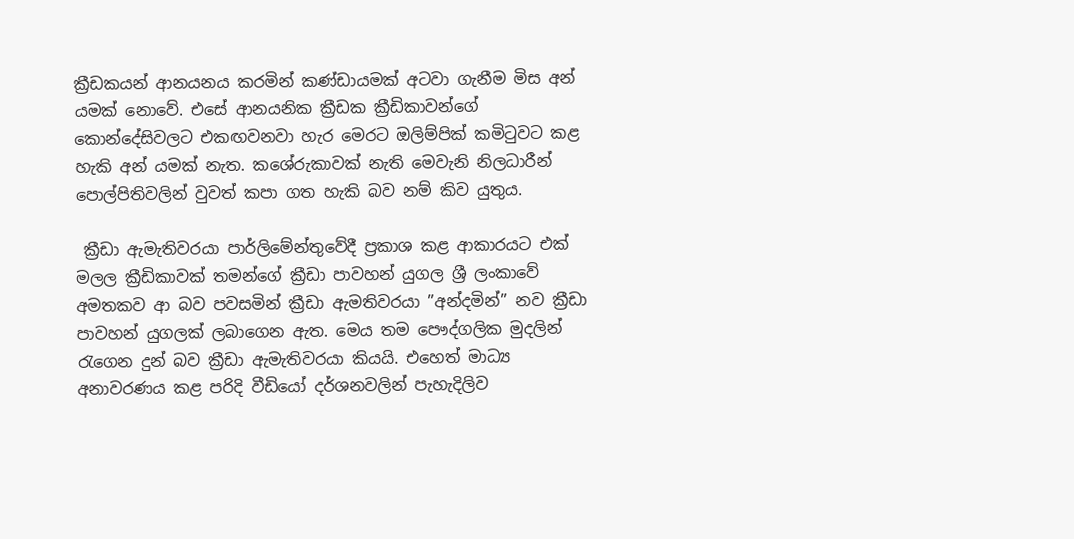ක්‍රීඩකයන් ආනයනය කරමින් කණ්ඩායමක් අටවා ගැනීම මිස අන් යමක් නොවේ. එසේ ආනයනික ක්‍රීඩක ක්‍රීඩිකාවන්ගේ කොන්දේසිවලට එකඟවනවා හැර මෙරට ඔලිම්පික් කමිටුවට කළ හැකි අන් යමක් නැත. කශේරුකාවක් නැති මෙවැනි නිලධාරීන් පොල්පිතිවලින් වුවත් කපා ගත හැකි බව නම් කිව යුතුය.

 ක්‍රීඩා ඇමැතිවරයා පාර්ලිමේන්තුවේදී ප්‍රකාශ කළ ආකාරයට එක් මලල ක්‍රීඩිකාවක් තමන්ගේ ක්‍රීඩා පාවහන් යුගල ශ්‍රී ලංකාවේ අමතකව ආ බව පවසමින් ක්‍රීඩා ඇමතිවරයා ”අන්දමින්” නව ක්‍රීඩා පාවහන් යුගලක් ලබාගෙන ඇත. මෙය තම පෞද්ගලික මුදලින් රැගෙන දුන් බව ක්‍රීඩා ඇමැතිවරයා කියයි. එහෙත් මාධ්‍ය අනාවරණය කළ පරිදි වීඩියෝ දර්ශනවලින් පැහැදිලිව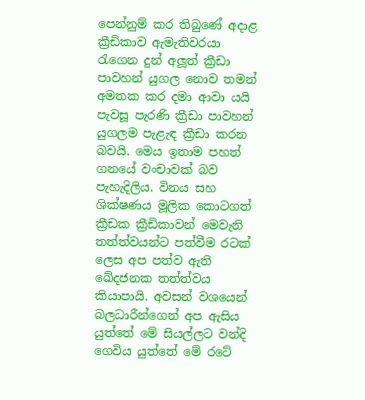පෙන්නුම් කර තිබුණේ අදාළ ක්‍රීඩිකාව ඇමැතිවරයා රැගෙන දුන් අලූත් ක්‍රීඩා පාවහන් යුගල නොව තමන් අමතක කර දමා ආවා යයි පැවසූ පැරණි ක්‍රීඩා පාවහන් යුගලම පැළැඳ ක්‍රීඩා කරන බවයි. මෙය ඉතාම පහත් ගනයේ වංචාවක් බව පැහැදිලිය. විනය සහ ශික්ෂණය මූලික කොටගත් ක්‍රීඩක ක්‍රීඩිකාවන් මෙවැනි තත්ත්වයන්ට පත්වීම රටක් ලෙස අප පත්ව ඇති ඛේදජනක තත්ත්වය කියාපායි. අවසන් වශයෙන් බලධාරීන්ගෙන් අප ඇසිය යුත්තේ මේ සියල්ලට වන්දි ගෙවිය යුත්තේ මේ රටේ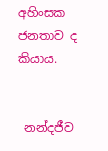අහිංසක ජනතාව ද කියාය.


 නන්දජීව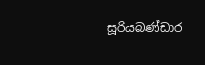සූරියබණ්ඩාර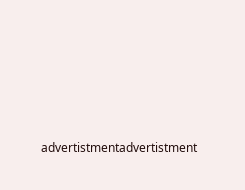advertistmentadvertistment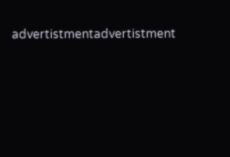advertistmentadvertistment